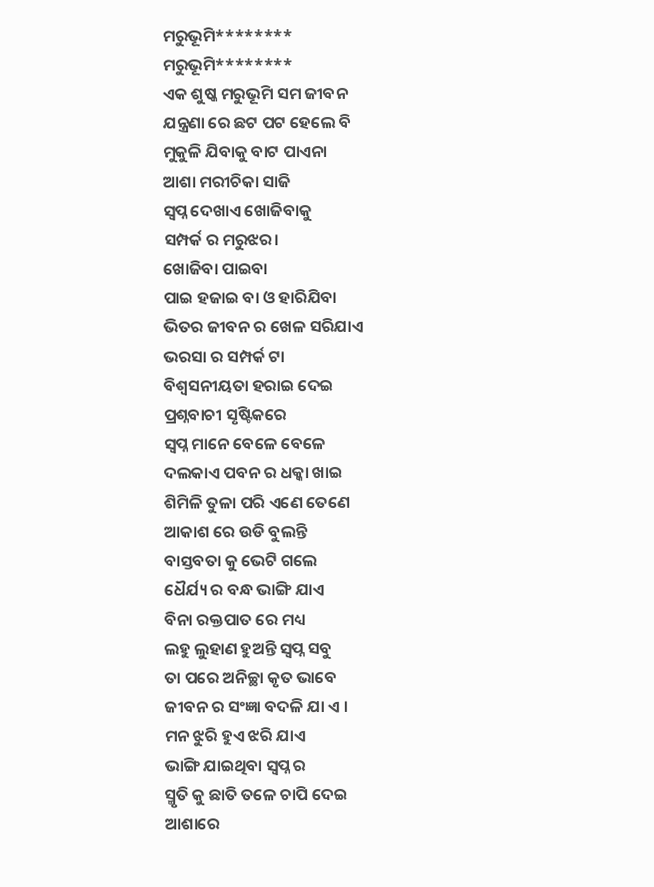ମରୁଭୂମି********
ମରୁଭୂମି********
ଏକ ଶୁଷ୍କ ମରୁଭୂମି ସମ ଜୀବନ
ଯନ୍ତ୍ରଣା ରେ ଛଟ ପଟ ହେଲେ ବି
ମୁକୁଳି ଯିବାକୁ ବାଟ ପାଏନା
ଆଶା ମରୀଚିକା ସାଜି
ସ୍ଵପ୍ନ ଦେଖାଏ ଖୋଜିବାକୁ
ସମ୍ପର୍କ ର ମରୁଝର।
ଖୋଜିବା ପାଇବା
ପାଇ ହଜାଇ ବା ଓ ହାରିଯିବା
ଭିତର ଜୀବନ ର ଖେଳ ସରିଯାଏ
ଭରସା ର ସମ୍ପର୍କ ଟା
ବିଶ୍ୱସନୀୟତା ହରାଇ ଦେଇ
ପ୍ରଶ୍ନବାଚୀ ସୃଷ୍ଟିକରେ
ସ୍ଵପ୍ନ ମାନେ ବେଳେ ବେଳେ
ଦଲକାଏ ପବନ ର ଧକ୍କା ଖାଇ
ଶିମିଳି ତୁଳା ପରି ଏଣେ ତେଣେ
ଆକାଶ ରେ ଉଡି ବୁଲନ୍ତି
ବାସ୍ତବତା କୁ ଭେଟି ଗଲେ
ଧୈର୍ଯ୍ୟ ର ବନ୍ଧ ଭାଙ୍ଗି ଯାଏ
ବିନା ରକ୍ତପାତ ରେ ମଧ୍ୟ
ଲହୁ ଲୁହାଣ ହୁଅନ୍ତି ସ୍ଵପ୍ନ ସବୁ
ତା ପରେ ଅନିଚ୍ଛା କୃତ ଭାବେ
ଜୀବନ ର ସଂଜ୍ଞା ବଦଳି ଯା ଏ ।
ମନ ଝୁରି ହୁଏ ଝରି ଯାଏ
ଭାଙ୍ଗି ଯାଇଥିବା ସ୍ଵପ୍ନ ର
ସ୍ମୃତି କୁ ଛାତି ତଳେ ଚାପି ଦେଇ
ଆଶାରେ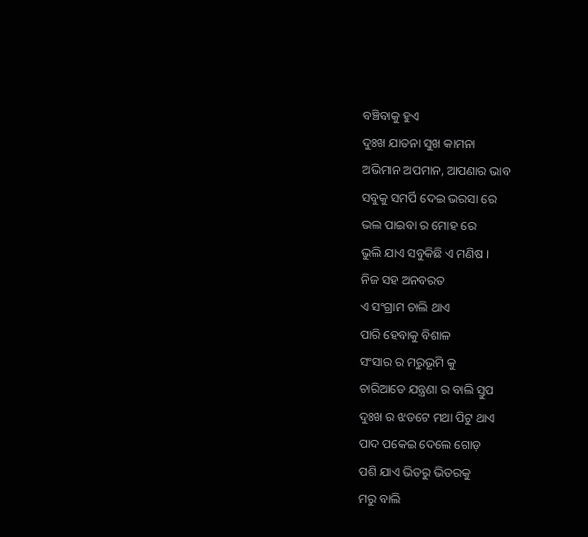ବଞ୍ଚିବାକୁ ହୁଏ
ଦୁଃଖ ଯାତନା ସୁଖ କାମନା
ଅଭିମାନ ଅପମାନ, ଆପଣାର ଭାବ
ସବୁକୁ ସମର୍ପି ଦେଇ ଭରସା ରେ
ଭଲ ପାଇବା ର ମୋହ ରେ
ଭୁଲି ଯାଏ ସବୁକିଛି ଏ ମଣିଷ ।
ନିଜ ସହ ଅନବରତ
ଏ ସଂଗ୍ରାମ ଚାଲି ଥାଏ
ପାରି ହେବାକୁ ବିଶାଳ
ସଂସାର ର ମରୁଭୂମି କୁ
ଚାରିଆଡେ ଯନ୍ତ୍ରଣା ର ବାଲି ସ୍ତୁପ
ଦୁଃଖ ର ଝଡଟେ ମଥା ପିଟୁ ଥାଏ
ପାଦ ପକେଇ ଦେଲେ ଗୋଡ଼
ପଶି ଯାଏ ଭିତରୁ ଭିତରକୁ
ମରୁ ବାଲି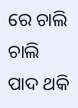ରେ ଚାଲି ଚାଲି
ପାଦ ଥକି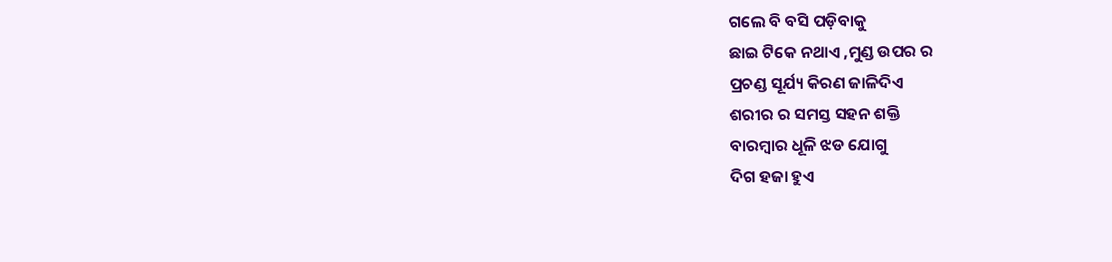ଗଲେ ବି ବସି ପଡ଼ିବାକୁ
ଛାଇ ଟିକେ ନଥାଏ ,ମୁଣ୍ଡ ଉପର ର
ପ୍ରଚଣ୍ଡ ସୂର୍ଯ୍ୟ କିରଣ ଜାଳିଦିଏ
ଶରୀର ର ସମସ୍ତ ସହନ ଶକ୍ତି
ବାରମ୍ବାର ଧୂଳି ଝଡ ଯୋଗୁ
ଦିଗ ହଜା ହୁଏ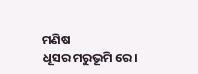ମଣିଷ
ଧୂସର ମରୁଭୂମି ରେ।